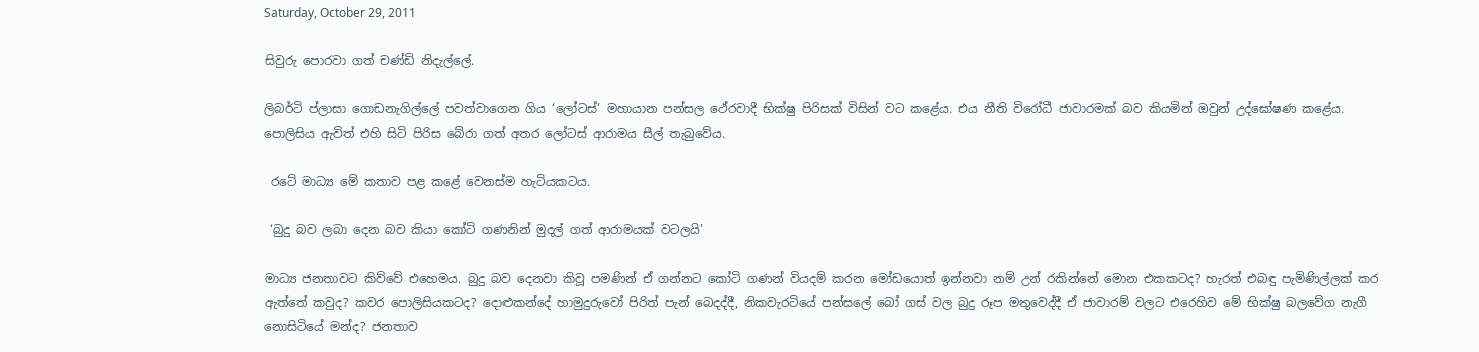Saturday, October 29, 2011

සිවුරු පොරවා ගත් චණ්ඩි නිදැල්ලේ.

ලිබර්ටි ප්ලාසා ගොඩනැගිල්ලේ පවත්වාගෙන ගිය ‘ලෝටස්’ මහායාන පන්සල ථේරවාදී භික්ෂු පිරිසක් විසින් වට කළේය. එය නීති විරෝධී ජාවාරමක් බව කියමින් ඔවුන් උද්ඝෝෂණ කළේය. පොලිසිය ඇවිත් එහි සිටි පිරිස බේරා ගත් අතර ලෝටස් ආරාමය සීල් තැබුවේය.

 රටේ මාධ්‍ය මේ කතාව පළ කළේ වෙනස්ම හැටියකටය.

 ‘බුදු බව ලබා දෙන බව කියා කෝටි ගණනින් මුදල් ගත් ආරාමයක් වටලයි’

මාධ්‍ය ජනතාවට කිව්වේ එහෙමය. බුදු බව දෙනවා කිවූ පමණින් ඒ ගන්නට කෝටි ගණන් වියදම් කරන මෝඩයොත් ඉන්නවා නම් උන් රකින්නේ මොන එකකටද? හැරත් එබඳු පැමිණිල්ලක් කර ඇත්තේ කවුද? කවර පොලිසියකටද? දොළුකන්දේ හාමුදුරුවෝ පිරිත් පැන් බෙදද්දී, නිකවැරටියේ පන්සලේ බෝ ගස් වල බුදු රූප මතුවෙද්දී ඒ ජාවාරම් වලට එරෙහිව මේ භික්ෂු බලවේග නැගී නොසිටියේ මන්ද? ජනතාව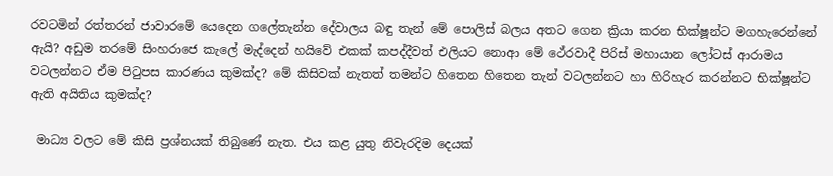රවටමින් රත්තරන් ජාවාරමේ යෙදෙන ගලේතැන්න දේවාලය බඳු තැන් මේ පොලිස් බලය අතට ගෙන ක්‍රියා කරන භික්ෂූන්ට මගහැරෙන්නේ ඇයි? අඩුම තරමේ සිංහරාජෙ කැලේ මැද්දෙන් හයිවේ එකක් කපද්දීවත් එලියට නොආ මේ ථේරවාදී පිරිස් මහායාන ලෝටස් ආරාමය වටලන්නට ඒම පිටුපස කාරණය කුමක්ද? මේ කිසිවක් නැතත් තමන්ට හිතෙන හිතෙන තැන් වටලන්නට හා හිරිහැර කරන්නට භික්ෂූන්ට ඇති අයිතිය කුමක්ද?

 මාධ්‍ය වලට මේ කිසි ප්‍රශ්නයක් තිබුණේ නැත. එය කළ යුතු නිවැරදිම දෙයක්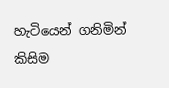හැටියෙන් ගනිමින් කිසිම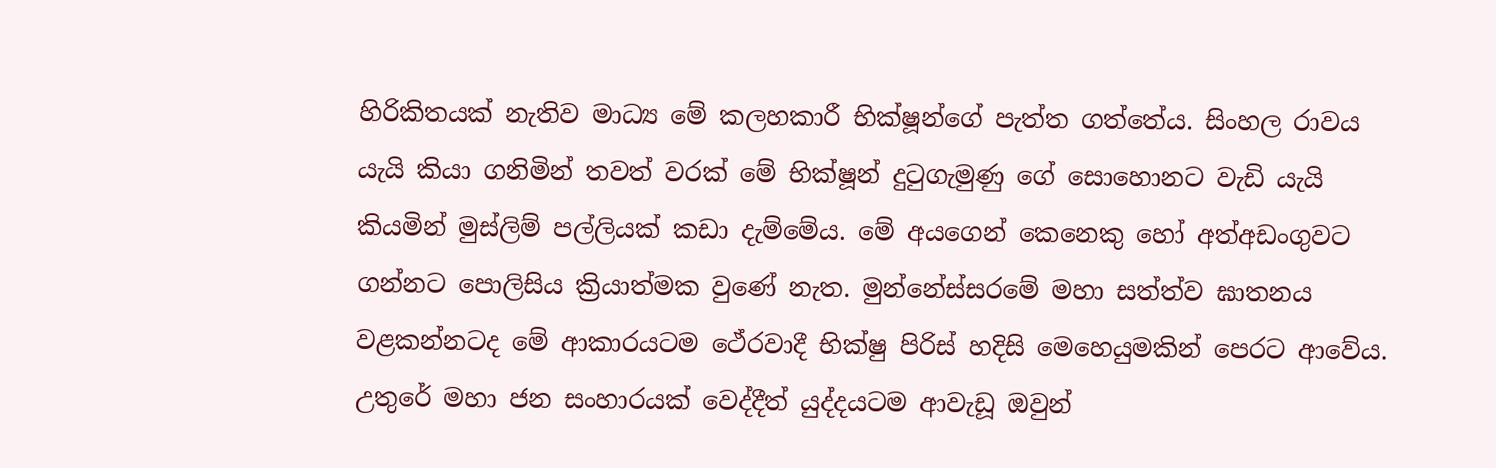හිරිකිතයක් නැතිව මාධ්‍ය මේ කලහකාරී භික්ෂූන්ගේ පැත්ත ගත්තේය. සිංහල රාවය යැයි කියා ගනිමින් තවත් වරක් මේ භික්ෂූන් දුටුගැමුණු ගේ සොහොනට වැඩි යැයි කියමින් මුස්ලිම් පල්ලියක් කඩා දැම්මේය. මේ අයගෙන් කෙනෙකු හෝ අත්අඩංගුවට ගන්නට පොලිසිය ක්‍රියාත්මක වුණේ නැත. මුන්නේස්සරමේ මහා සත්ත්ව ඝාතනය වළකන්නටද මේ ආකාරයටම ථේරවාදී භික්ෂු පිරිස් හදිසි මෙහෙයුමකින් පෙරට ආවේය. උතුරේ මහා ජන සංහාරයක් වෙද්දීත් යුද්දයටම ආවැඩූ ඔවුන්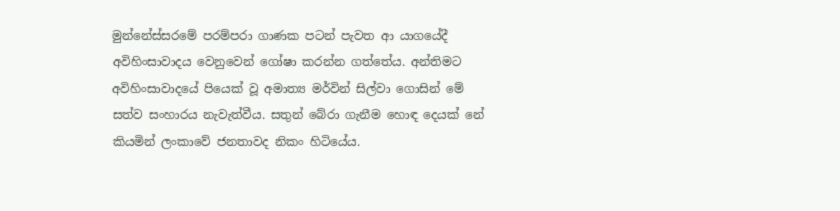මුන්නේස්සරමේ පරම්පරා ගාණක පටන් පැවත ආ යාගයේදී අවිහිංසාවාදය වෙනුවෙන් ගෝෂා කරන්න ගත්තේය. අන්තිමට අවිහිංසාවාදයේ පියෙක් වූ අමාත්‍ය මර්වින් සිල්වා ගොසින් මේ සත්ව සංහාරය නැවැත්වීය. සතුන් බේරා ගැනීම හොඳ දෙයක් නේ කියමින් ලංකාවේ ජනතාවද නිකං හිටියේය.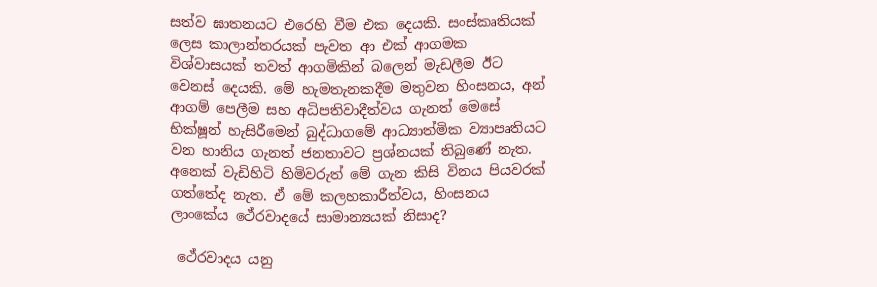සත්ව ඝාතනයට එරෙහි වීම එක දෙයකි. සංස්කෘතියක් ලෙස කාලාන්තරයක් පැවත ආ එක් ආගමක විශ්වාසයක් තවත් ආගමිකින් බලෙන් මැඩලීම ඊට වෙනස් දෙයකි. මේ හැමතැනකදීම මතුවන හිංසනය, අන් ආගම් පෙලීම සහ අධිපතිවාදීත්වය ගැනත් මෙසේ භික්ෂූන් හැසිරීමෙන් බුද්ධාගමේ ආධ්‍යාත්මික ව්‍යාපෘතියට වන හානිය ගැනත් ජනතාවට ප්‍රශ්නයක් තිබුණේ නැත. අනෙක් වැඩිහිටි හිමිවරුත් මේ ගැන කිසි විනය පියවරක් ගත්තේද නැත. ඒ මේ කලහකාරීත්වය, හිංසනය ලාංකේය ථේරවාදයේ සාමාන්‍යයක් නිසාද?

 ථේරවාදය යනු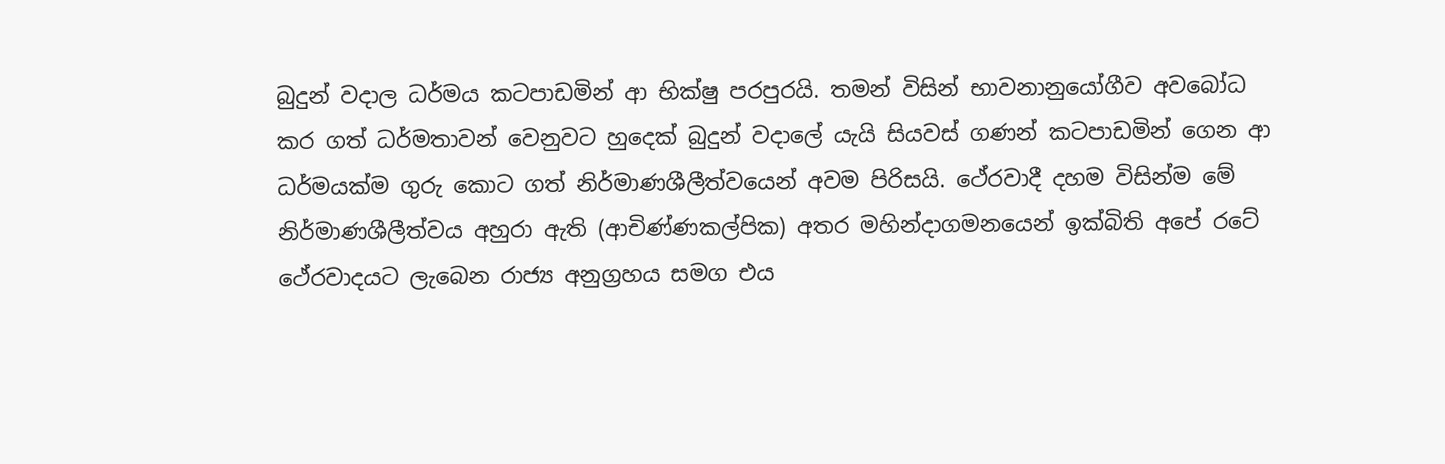බුදුන් වදාල ධර්මය කටපාඩමින් ආ භික්ෂු පරපුරයි. තමන් විසින් භාවනානුයෝගීව අවබෝධ කර ගත් ධර්මතාවන් වෙනුවට හුදෙක් බුදුන් වදාලේ යැයි සියවස් ගණන් කටපාඩමින් ගෙන ආ ධර්මයක්ම ගුරු කොට ගත් නිර්මාණශීලීත්වයෙන් අවම පිරිසයි. ථේරවාදී දහම විසින්ම මේ නිර්මාණශීලීත්වය අහුරා ඇති (ආචිණ්ණකල්පික) අතර මහින්දාගමනයෙන් ඉක්බිති අපේ රටේ ථේරවාදයට ලැබෙන රාජ්‍ය අනුග්‍රහය සමග එය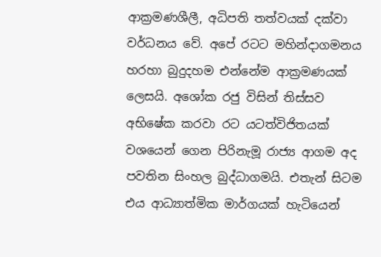ආක්‍රමණශීලී, අධිපති තත්වයක් දක්වා වර්ධනය වේ. අපේ රටට මහින්දාගමනය හරහා බුදුදහම එන්නේම ආක්‍රමණයක් ලෙසයි. අශෝක රජු විසින් තිස්සව අභිෂේක කරවා රට යටත්විජිතයක් වශයෙන් ගෙන පිරිනැමූ රාජ්‍ය ආගම අද පවතින සිංහල බුද්ධාගමයි. එතැන් සිටම එය ආධ්‍යාත්මික මාර්ගයක් හැටියෙන්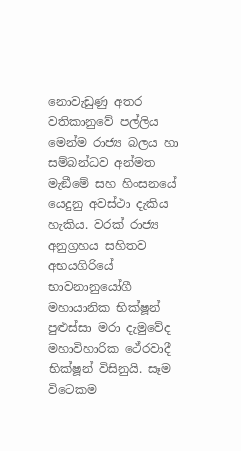නොවැඩුණු අතර වතිකානුවේ පල්ලිය මෙන්ම රාජ්‍ය බලය හා සම්බන්ධව අන්මත මැඞීමේ සහ හිංසනයේ යෙදුනු අවස්ථා දැකිය හැකිය. වරක් රාජ්‍ය අනුග්‍රහය සහිතව අභයගිරියේ භාවනානුයෝගී මහායානික භික්ෂූන් පුළුස්සා මරා දැමුවේද මහාවිහාරික ථේරවාදී භික්ෂූන් විසිනුයි. සෑම විටෙකම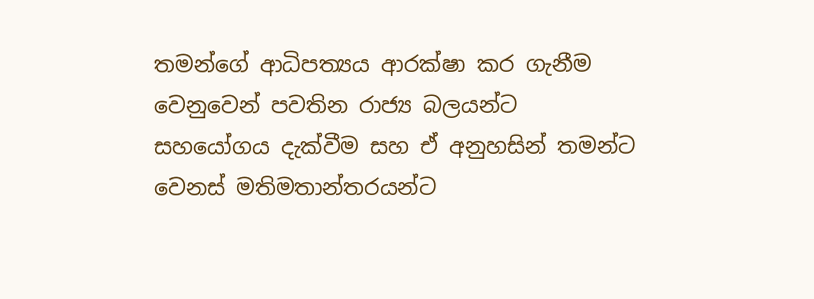තමන්ගේ ආධිපත්‍යය ආරක්ෂා කර ගැනීම වෙනුවෙන් පවතින රාජ්‍ය බලයන්ට සහයෝගය දැක්වීම සහ ඒ අනුහසින් තමන්ට වෙනස් මතිමතාන්තරයන්ට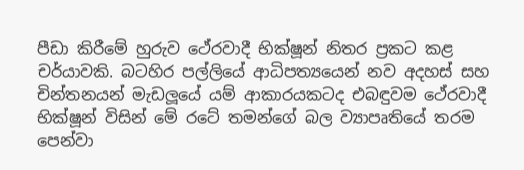පීඩා කිරීමේ හුරුව ථේරවාදී භික්ෂූන් නිතර ප්‍රකට කළ චර්යාවකි. බටහිර පල්ලියේ ආධිපත්‍යයෙන් නව අදහස් සහ චින්තනයන් මැඩලූයේ යම් ආකාරයකටද එබඳුවම ථේරවාදී භික්ෂූන් විසින් මේ රටේ තමන්ගේ බල ව්‍යාපෘතියේ තරම පෙන්වා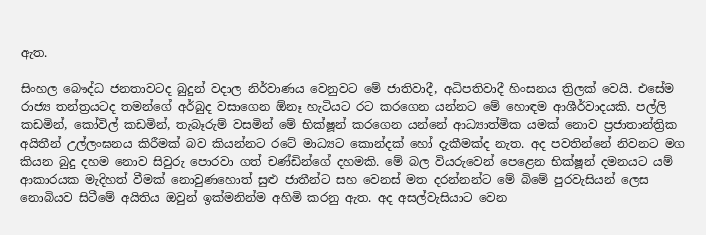ඇත.

සිංහල බෞද්ධ ජනතාවටද බුදුන් වදාල නිර්වාණය වෙනුවට මේ ජාතිවාදී, අධිපතිවාදී හිංසනය ත්‍රිලක් වෙයි. එසේම රාජ්‍ය තන්ත්‍රයටද තමන්ගේ අර්බුද වසාගෙන ඕනෑ හැටියට රට කරගෙන යන්නට මේ හොඳම ආශීර්වාදයකි. පල්ලි කඩමින්, කෝවිල් කඩමින්, තැබෑරුම් වසමින් මේ භික්ෂූන් කරගෙන යන්නේ ආධ්‍යාත්මික යමක් නොව ප්‍රජාතාන්ත්‍රික අයිතීන් උල්ලංඝනය කිරීමක් බව කියන්නට රටේ මාධ්‍යට කොන්දක් හෝ දැකීමක්ද නැත. අද පවතින්නේ නිවනට මග කියන බුදු දහම නොව සිවුරු පොරවා ගත් චණ්ඩින්ගේ දහමකි. මේ බල වියරුවෙන් පෙළෙන භික්ෂූන් දමනයට යම් ආකාරයක මැදිහත් වීමක් නොවුණහොත් සුළු ජාතීන්ට සහ වෙනස් මත දරන්නන්ට මේ බිමේ පුරවැසියන් ලෙස නොබියව සිටීමේ අයිතිය ඔවුන් ඉක්මනින්ම අහිමි කරනු ඇත. අද අසල්වැසියාට වෙන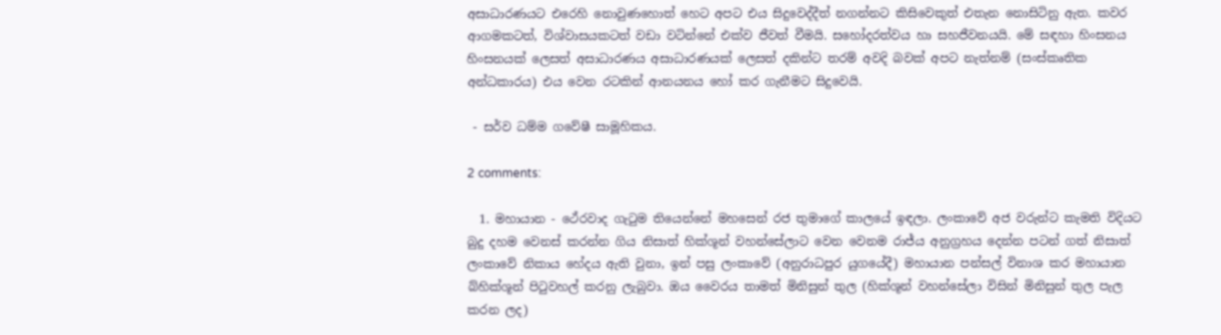අසාධාරණයට එරෙහි නොවුණහොත් හෙට අපට එය සිදුවෙද්දීත් නගන්නට කිසිවෙකුත් එතැන නොසිටිනු ඇත. කවර ආගමකටත්, විශ්වාසයකටත් වඩා වටින්නේ එක්ව ජීවත් වීමයි. සහෝදරත්වය හා සහජීවනයයි. මේ සඳහා හිංසනය හිංසනයක් ලෙසත් අසාධාරණය අසාධාරණයක් ලෙසත් දකින්ට තරම් අවදි බවක් අපට නැත්නම් (සංස්කෘතික අන්ධකාරය) එය වෙන රටකින් ආනයනය හෝ කර ගැනීමට සිදුවෙයි.

 - සර්ව ධම්ම ගවේෂී සාමූහිකය.

2 comments:

  1. මහායාන - ථේරවාද ගැටුම තියෙන්නේ මහසෙන් රජ තුමාගේ කාලයේ ඉඳලා. ලංකාවේ අජ වරුන්ට කැමති විදියට බුදු දහම වෙනස් කරන්න ගිය නිසාත් හික්ශූන් වහන්සේලාට වෙන වෙනම රාජ්ය අනුග්‍රහය දෙන්න පටන් ගත් නිසාත් ලංකාවේ නිකාය හේදය ඇති වුනා, ඉන් පසු ලංකාවේ (අනුරාධපුර යුගයේදී) මහායාන පන්සල් විනාශ කර මහායාන බ්හික්ශූන් පිටුවහල් කරනු ලැබුවා. ඔය වෛරය තාමත් මිනිසුන් තුල (හික්ශූන් වහන්සේලා විසින් මිනිසුන් තුල පැල කරන ලද)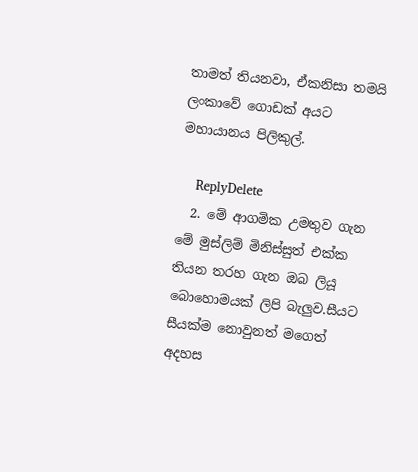තාමත් තියනවා, ඒකනිසා තමයි ලංකාවේ ගොඩක් අයට මහායානය පිලිකුල්.

    ReplyDelete
  2. මේ ආගමික උමතුව ගැන මේ මුස්ලිම් මිනිස්සුත් එක්ක තියන තරහ ගැන ඔබ ලියූ බොහොමයක් ලිපි බැලුව.සීයට සීයක්ම නොවුනත් මගෙත් අදහස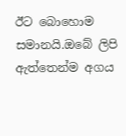ඊට බොහොම සමානයි.ඔබේ ලිපි ඇත්තෙන්ම අගය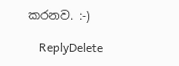කරනව. :-)

    ReplyDelete